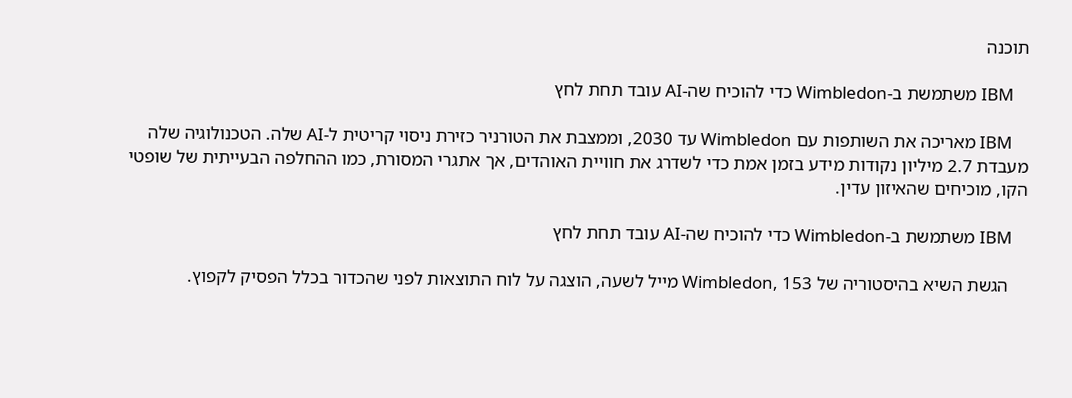תוכנה

    IBM משתמשת ב-Wimbledon כדי להוכיח שה-AI עובד תחת לחץ

    IBM מאריכה את השותפות עם Wimbledon עד 2030, וממצבת את הטורניר כזירת ניסוי קריטית ל-AI שלה. הטכנולוגיה שלה מעבדת 2.7 מיליון נקודות מידע בזמן אמת כדי לשדרג את חוויית האוהדים, אך אתגרי המסורת, כמו ההחלפה הבעייתית של שופטי הקו, מוכיחים שהאיזון עדין.

    IBM משתמשת ב-Wimbledon כדי להוכיח שה-AI עובד תחת לחץ

    הגשת השיא בהיסטוריה של Wimbledon, 153 מייל לשעה, הוצגה על לוח התוצאות לפני שהכדור בכלל הפסיק לקפוץ.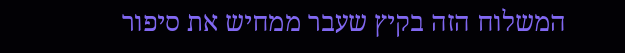המשלוח הזה בקיץ שעבר ממחיש את סיפור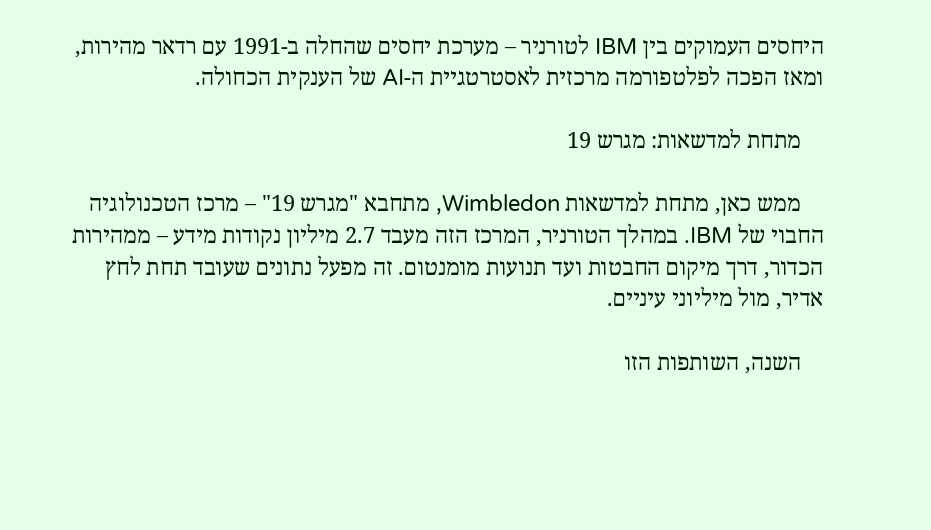היחסים העמוקים בין IBM לטורניר – מערכת יחסים שהחלה ב-1991 עם רדאר מהירות, ומאז הפכה לפלטפורמה מרכזית לאסטרטגיית ה-AI של הענקית הכחולה.

    מתחת למדשאות: מגרש 19

    ממש כאן, מתחת למדשאות Wimbledon, מתחבא "מגרש 19" – מרכז הטכנולוגיה החבוי של IBM. במהלך הטורניר, המרכז הזה מעבד 2.7 מיליון נקודות מידע – ממהירות הכדור, דרך מיקום החבטות ועד תנועות מומנטום. זה מפעל נתונים שעובד תחת לחץ אדיר, מול מיליוני עיניים.

    השנה, השותפות הזו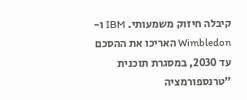קיבלה חיזוק משמעותי. IBM ו-Wimbledon האריכו את ההסכם עד 2030, במסגרת תוכנית "טרנספורמציה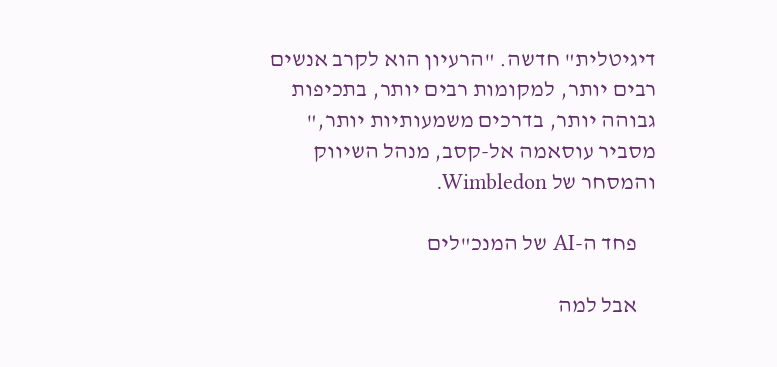דיגיטלית" חדשה. "הרעיון הוא לקרב אנשים רבים יותר, למקומות רבים יותר, בתכיפות גבוהה יותר, בדרכים משמעותיות יותר," מסביר עוסאמה אל-קסב, מנהל השיווק והמסחר של Wimbledon.

    פחד ה-AI של המנכ"לים

    אבל למה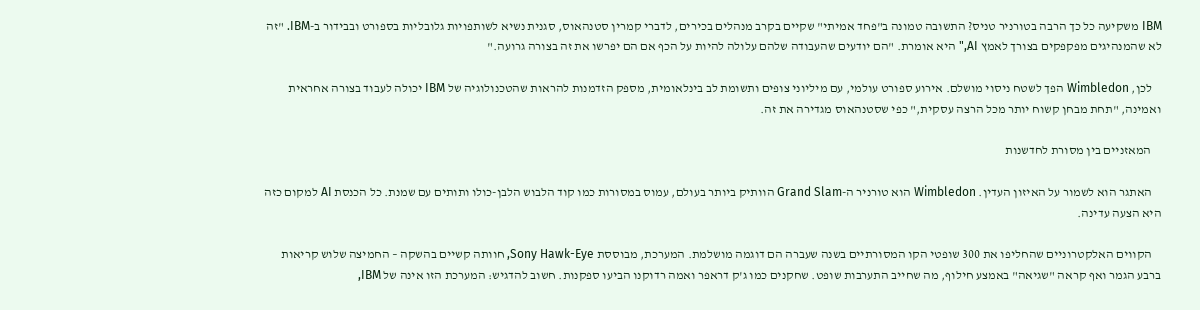IBM משקיעה כל כך הרבה בטורניר טניס? התשובה טמונה ב"פחד אמיתי" שקיים בקרב מנהלים בכירים, לדברי קמרין סטנהאוס, סגנית נשיא לשותפויות גלובליות בספורט ובבידור ב-IBM. "זה לא שהמנהיגים מפקפקים בצורך לאמץ AI," היא אומרת. "הם יודעים שהעבודה שלהם עלולה להיות על הכף אם הם יפרשו את זה בצורה גרועה."

    לכן, Wimbledon הפך לשטח ניסוי מושלם. אירוע ספורט עולמי, עם מיליוני צופים ותשומת לב בינלאומית, מספק הזדמנות להראות שהטכנולוגיה של IBM יכולה לעבוד בצורה אחראית ואמינה, "תחת מבחן קשוח יותר מכל הרצה עסקית," כפי שסטנהאוס מגדירה את זה.

    המאזניים בין מסורת לחדשנות

    האתגר הוא לשמור על האיזון העדין. Wimbledon הוא טורניר ה-Grand Slam הוותיק ביותר בעולם, עמוס במסורות כמו קוד הלבוש הלבן-כולו ותותים עם שמנת. כל הכנסת AI למקום כזה היא הצעה עדינה.

    הקווים האלקטרוניים שהחליפו את 300 שופטי הקו המסורתיים בשנה שעברה הם דוגמה מושלמת. המערכת, מבוססת Sony Hawk-Eye, חוותה קשיים בהשקה – החמיצה שלוש קריאות ברבע הגמר ואף קראה "שגיאה" באמצע חילוף, מה שחייב התערבות שופט. שחקנים כמו ג'ק דראפר ואמה רדוקנו הביעו ספקנות. חשוב להדגיש: המערכת הזו אינה של IBM,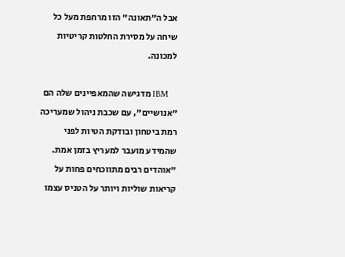אבל ה"תאונה" הזו מרחפת מעל כל שיחה על מסירת החלטות קריטיות למכונה.

    IBM מדגישה שהמאפיינים שלה הם "אנושיים", עם שכבת ניהול שמעריכה רמת ביטחון ובודקת הטיות לפני שהמידע מועבר למעריץ בזמן אמת. "אוהדים רבים מתווכחים פחות על קריאות שוליות ויותר על הטניס עצמו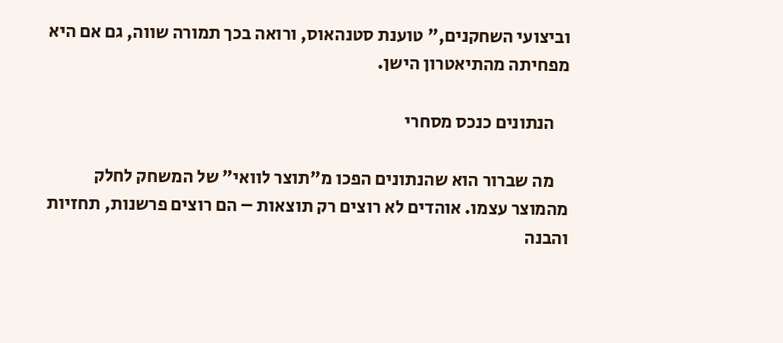וביצועי השחקנים," טוענת סטנהאוס, ורואה בכך תמורה שווה, גם אם היא מפחיתה מהתיאטרון הישן.

    הנתונים כנכס מסחרי

    מה שברור הוא שהנתונים הפכו מ"תוצר לוואי" של המשחק לחלק מהמוצר עצמו. אוהדים לא רוצים רק תוצאות – הם רוצים פרשנות, תחזיות והבנה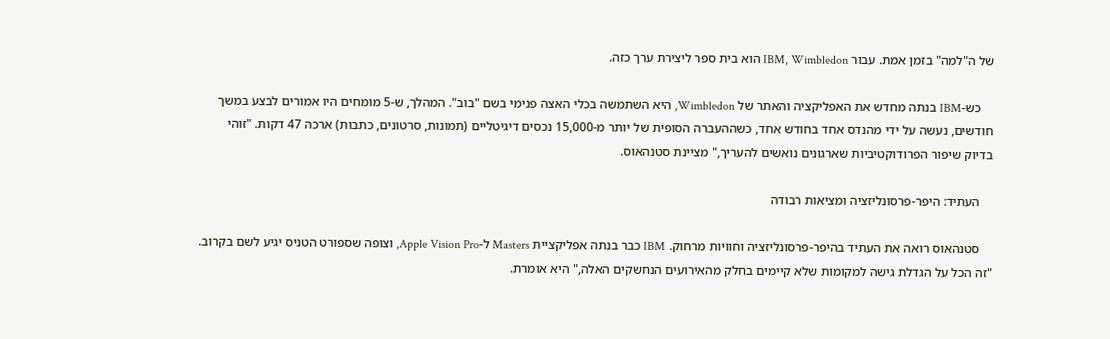של ה"למה" בזמן אמת. עבור IBM, Wimbledon הוא בית ספר ליצירת ערך כזה.

    כש-IBM בנתה מחדש את האפליקציה והאתר של Wimbledon, היא השתמשה בכלי האצה פנימי בשם "בוב". המהלך, ש-5 מומחים היו אמורים לבצע במשך חודשים, נעשה על ידי מהנדס אחד בחודש אחד, כשההעברה הסופית של יותר מ-15,000 נכסים דיגיטליים (תמונות, סרטונים, כתבות) ארכה 47 דקות. "זוהי בדיוק שיפור הפרודוקטיביות שארגונים נואשים להעריך," מציינת סטנהאוס.

    העתיד: היפר-פרסונליזציה ומציאות רבודה

    סטנהאוס רואה את העתיד בהיפר-פרסונליזציה וחוויות מרחוק. IBM כבר בנתה אפליקציית Masters ל-Apple Vision Pro, וצופה שספורט הטניס יגיע לשם בקרוב. "זה הכל על הגדלת גישה למקומות שלא קיימים בחלק מהאירועים הנחשקים האלה," היא אומרת.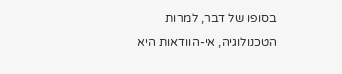בסופו של דבר, למרות הטכנולוגיה, אי-הוודאות היא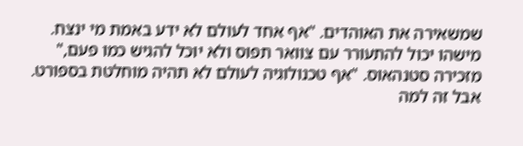שמשאירה את האוהדים. "אף אחד לעולם לא ידע באמת מי ינצח. מישהו יכול להתעורר עם צוואר תפוס ולא יוכל להגיש כמו פעם," מזכירה סטנהאוס. "אף טכנולוגיה לעולם לא תהיה מוחלטת בספורט. אבל זה למה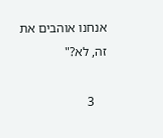אנחנו אוהבים את זה, לא?"

    3